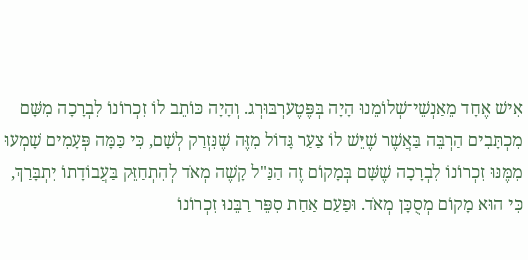אִישׁ אֶחָד מֵאַנְשֵׁי־שְׁלוֹמֵנוּ הָיָה בְּפֶּטֶערְבּוּרְג. וְהָיָה כּוֹתֵב לוֹ זִכְרוֹנוֹ לִבְרָכָה מִשָּׁם מִכְתָּבִים הַרְבֵּה בַּאֲשֶׁר שֶׁיֵּשׁ לוֹ צַעַר גָּדוֹל מִזֶּה שֶׁנִּזְרַק לְשָׁם, כִּי כַּמָּה פְּעָמִים שָׁמְעוּ מִמֶּנּוּ זִכְרוֹנוֹ לִבְרָכָה שֶׁשָּׁם בְּמָקוֹם זֶה הַנַּ"ל קָשֶׁה מְאֹד לְהִתְחַזֵּק בַּעֲבוֹדָתוֹ יִתְבָּרַךְ, כִּי הוּא מָקוֹם מְסֻכָּן מְאֹד. וּפַעַם אַחַת סִפֵּר רַבֵּנוּ זִכְרוֹנוֹ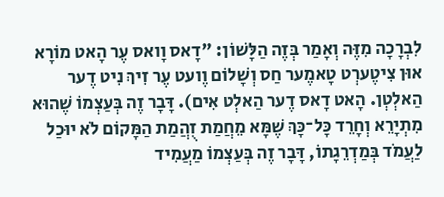לִבְרָכָה מִזֶּה וְאָמַר בְּזֶה הַלָּשׁוֹן: "דָאס וָואס עֶר הָאט מוֹרָא אוּן צִיטֶערְט טָאמֶער חַס וְשָׁלוֹם וֶועט עֶר זִיךְ נִיט דֶער הַאלְטְן. הָאט דָאס דֶער הַאלְט אִים). דָּבָר זֶה בְּעַצְמוֹ שֶׁהוּא מִתְיָרֵא וְחָרֵד כָּל־כָּךְ שֶׁמָּא מֵחֲמַת זֻהֲמַת הַמָּקוֹם לֹא יוּכַל לַעֲמֹד בְּמַדְרֵגָתוֹ, דָּבָר זֶה בְּעַצְמוֹ מַעֲמִיד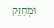וּמְחַזֵּק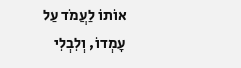אוֹתוֹ לַעֲמֹד עַל עָמְדוֹ, וְלִבְלִי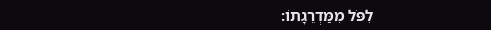לִפֹּל מִמַּדְרֵגָתוֹ: